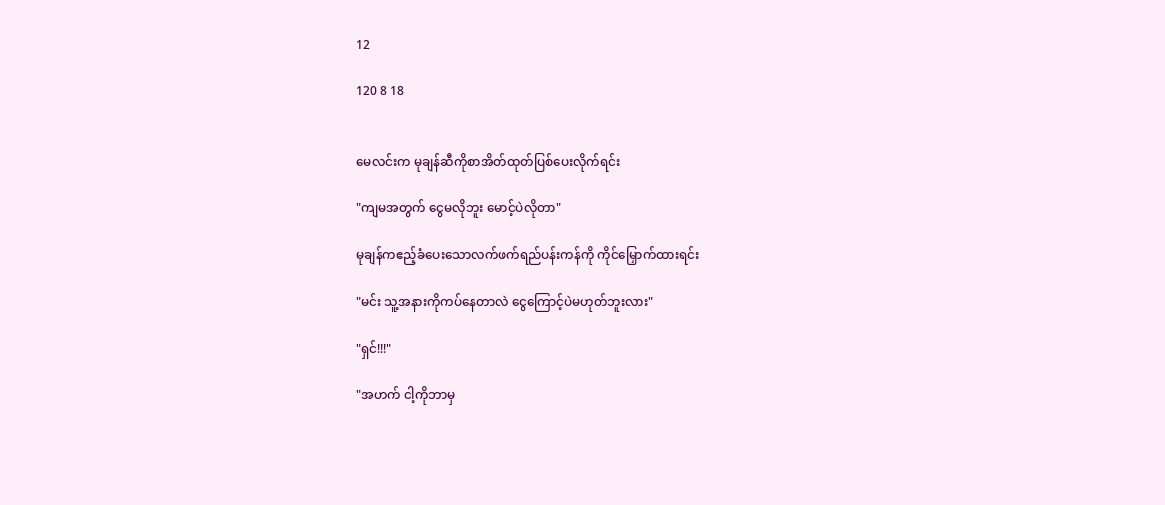12

120 8 18


မေလင်းက မုချန်ဆီကိုစာအိတ်ထုတ်ပြစ်ပေးလိုက်ရင်း

"ကျမအတွက် ငွေမလိုဘူး မောင့်ပဲလိုတာ"

မုချန်ကဧည့်ခံပေးသောလက်ဖက်ရည်ပန်းကန်ကို ကိုင်မြှောက်ထားရင်း

"မင်း သူ့အနားကိုကပ်နေတာလဲ ငွေကြောင့်ပဲမဟုတ်ဘူးလား"

"ရှင်!!!"

"အဟက် ငါ့ကိုဘာမှ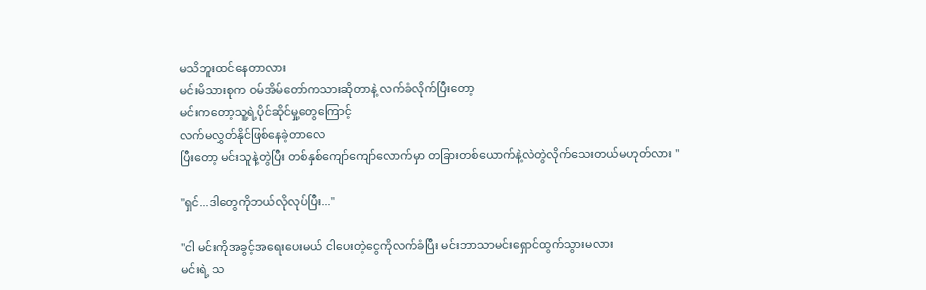မသိဘူးထင်နေတာလား
မင်းမိသားစုက ဝမ်အိမ်တော်ကသားဆိုတာနဲ့ လက်ခံလိုက်ပြီးတော့
မင်းကတော့သူ့ရဲ့ပိုင်ဆိုင်မှု့တွေကြောင့်
လက်မလွှတ်နိုင်ဖြစ်နေခဲ့တာလေ
ပြီးတော့ မင်းသူနဲ့တွဲပြီး တစ်နှစ်ကျော်ကျော်လောက်မှာ တခြားတစ်ယောက်နဲ့လဲတွဲလိုက်သေးတယ်မဟုတ်လား "

"ရှင်...ဒါတွေကိုဘယ်လိုလုပ်ပြီး..."

"ငါ မင်းကိုအခွင့်အရေးပေးမယ် ငါပေးတဲ့ငွေကိုလက်ခံပြီး မင်းဘာသာမင်းရှောင်ထွက်သွားမလား
မင်းရဲ့ သ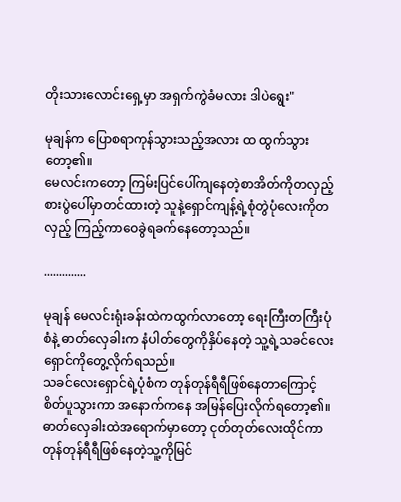တိုးသားလောင်းရှေ့မှာ အရှက်ကွဲခံမလား ဒါပဲရွေး"

မုချန်က ပြောစရာကုန်သွားသည့်အလား ထ ထွက်သွားတော့၏။
မေလင်းကတော့ ကြမ်းပြင်ပေါ်ကျနေတဲ့စာအိတ်ကိုတလှည့် စားပွဲပေါ်မှာတင်ထားတဲ့ သူနဲ့ရှောင်ကျန့်ရဲ့စုံတွဲပုံလေးကိုတလှည့် ကြည့်ကာဝေခွဲရခက်နေတော့သည်။

..............

မုချန် မေလင်းရုံးခန်းထဲကထွက်လာတော့ ရေးကြီးတကြီးပုံစံနဲ့ ဓာတ်လှေခါးက နံပါတ်တွေကိုနှိပ်နေတဲ့ သူ့ရဲ့သခင်လေးရှောင်ကိုတွေ့လိုက်ရသည်။
သခင်လေးရှောင်ရဲ့ပုံစံက တုန်တုန်ရီရီဖြစ်နေတာကြောင့်
စိတ်ပူသွားကာ အနောက်ကနေ အမြန်ပြေးလိုက်ရတော့၏။
ဓာတ်လှေခါးထဲအရောက်မှာတော့ ငုတ်တုတ်လေးထိုင်ကာ တုန်တုန်ရီရီဖြစ်နေတဲ့သူ့ကိုမြင်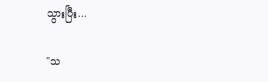သွားပြီး...

"သ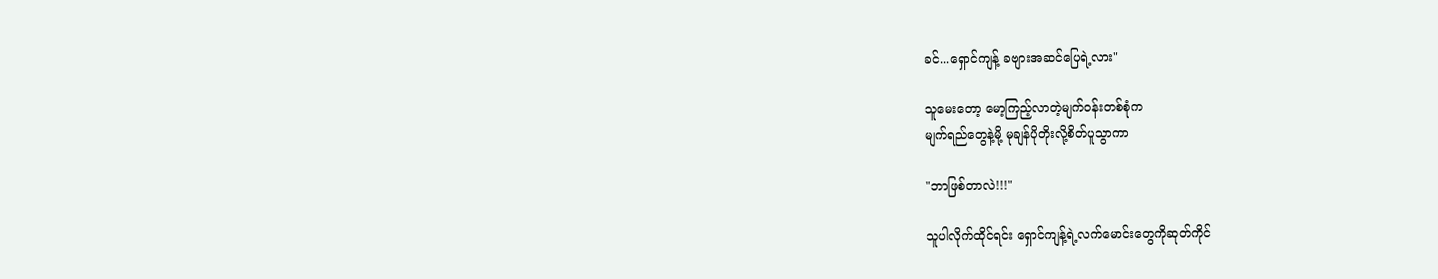ခင်...ရှောင်ကျန့် ခဗျားအဆင်ပြေရဲ့လား"

သူမေးတော့ မော့ကြည့်လာတဲ့မျက်ဝန်းတစ်စုံက
မျက်ရည်တွေနဲ့မို့ မုချန်ပိုတိုးလို့စိတ်ပူသွာကာ

"ဘာဖြစ်တာလဲ!!!"

သူပါလိုက်ထိုင်ရင်း ရှောင်ကျန့်ရဲ့လက်မောင်းတွေကိုဆုတ်ကိုင်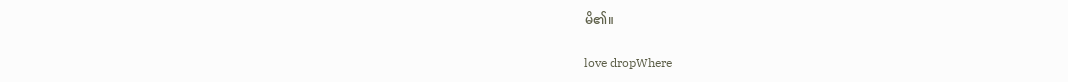မိ၏။

love dropWhere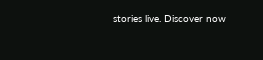stories live. Discover now